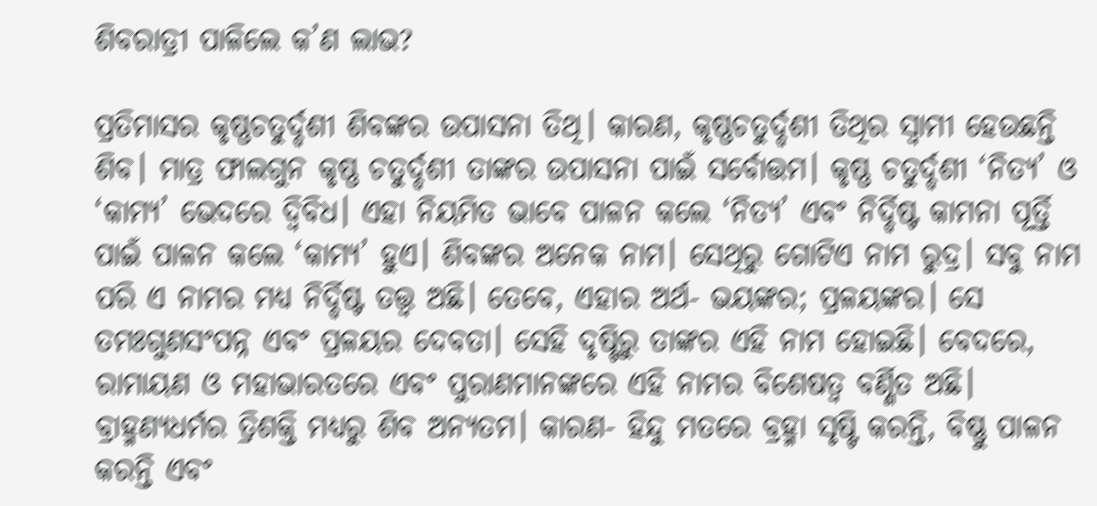ଶିବରାତ୍ରୀ ପାଳିଲେ କ’ଣ ଲାଭ?

ପ୍ରତିମାସର କୃଷ୍ଣଚତୁର୍ଦ୍ଦଶୀ ଶିବଙ୍କର ଉପାସନା ତିଥି। କାରଣ, କୃଷ୍ଣଚତୁର୍ଦ୍ଦଶୀ ତିଥିର ସ୍ବାମୀ ହେଉଛନ୍ତି ଶିବ। ମାତ୍ର ଫାଲଗୁନ କୃଷ୍ଣ ଚତୁର୍ଦ୍ଦଶୀ ତାଙ୍କର ଉପାସନା ପାଇଁ ସର୍ବୋତ୍ତମ। କୃଷ୍ଣ ଚତୁର୍ଦ୍ଦଶୀ ‘ନିତ୍ୟ’ ଓ ‘କାମ୍ୟ’ ଭେଦରେ ଦ୍ବିବିଧ। ଏହା ନିୟମିତ ଭାବେ ପାଳନ କଲେ ‘ନିତ୍ୟ’ ଏବଂ ନିର୍ଦ୍ଦିଷ୍ଟ କାମନା ପୂର୍ତ୍ତି ପାଇଁ ପାଳନ କଲେ ‘କାମ୍ୟ’ ହୁଏ। ଶିବଙ୍କର ଅନେକ ନାମ। ସେଥିରୁ ଗୋଟିଏ ନାମ ରୁଦ୍ର। ସବୁ ନାମ ପରି ଏ ନାମର ମଧ୍ୟ ନିର୍ଦ୍ଦିଷ୍ଟ ତତ୍ତ୍ବ ଅଛି। ତେବେ, ଏହାର ଅର୍ଥ- ଭୟଙ୍କର; ପ୍ରଳୟଙ୍କର। ସେ ତମଃଗୁଣସଂପନ୍ନ ଏବଂ ପ୍ରଳୟର ଦେବତା। ସେହି ଦୃଷ୍ଟିରୁ ତାଙ୍କର ଏହି ନାମ ହୋଇଛି। ବେଦରେ, ରାମାୟଣ ଓ ମହାଭାରତରେ ଏବଂ ପୁରାଣମାନଙ୍କରେ ଏହି ନାମର ବିଶେଷତ୍ବ ବର୍ଣ୍ଣିତ ଅଛି। ବ୍ରାହ୍ମଣ୍ୟଧର୍ମର ତ୍ରିଶକ୍ତି ମଧ୍ୟରୁ ଶିବ ଅନ୍ୟତମ। କାରଣ- ହିନ୍ଦୁ ମତରେ ବ୍ରହ୍ମା ସୃଷ୍ଟି କରନ୍ତି, ବିଷ୍ଣୁ ପାଳନ କରନ୍ତି ଏବଂ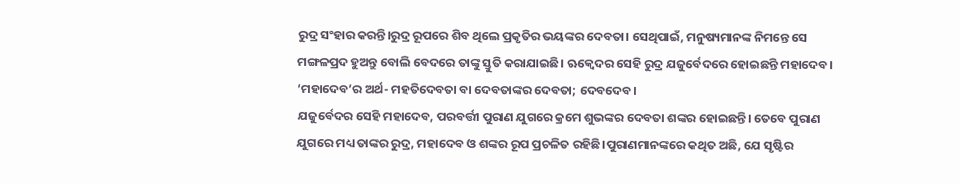ରୁଦ୍ର ସଂହାର କରନ୍ତି।ରୁଦ୍ର ରୂପରେ ଶିବ ଥିଲେ ପ୍ରକୃତିର ଭୟଙ୍କର ଦେବତା। ସେଥିପାଇଁ, ମନୁଷ୍ୟମାନଙ୍କ ନିମନ୍ତେ ସେ ମଙ୍ଗଳପ୍ରଦ ହୁଅନ୍ତୁ ବୋଲି ବେଦରେ ତାଙ୍କୁ ସ୍ତୁତି କରାଯାଇଛି। ଋକ୍ବେଦର ସେହି ରୁଦ୍ର ଯଜୁର୍ବେଦରେ ହୋଇଛନ୍ତି ମହାଦେବ। ‘ମହାଦେବ’ର ଅର୍ଥ- ମହତିଦେବତା ବା ଦେବତାଙ୍କର ଦେବତା; ଦେବଦେବ।
ଯଜୁର୍ବେଦର ସେହି ମହାଦେବ, ପରବର୍ତ୍ତୀ ପୁରାଣ ଯୁଗରେ କ୍ରମେ ଶୁଭଙ୍କର ଦେବତା ଶଙ୍କର ହୋଇଛନ୍ତି। ତେବେ ପୁରାଣ ଯୁଗରେ ମଧ୍ୟ ତାଙ୍କର ରୁଦ୍ର, ମହାଦେବ ଓ ଶଙ୍କର ରୂପ ପ୍ରଚଳିତ ରହିଛି।ପୁରାଣମାନଙ୍କରେ କଥିତ ଅଛି, ଯେ ସୃଷ୍ଟିର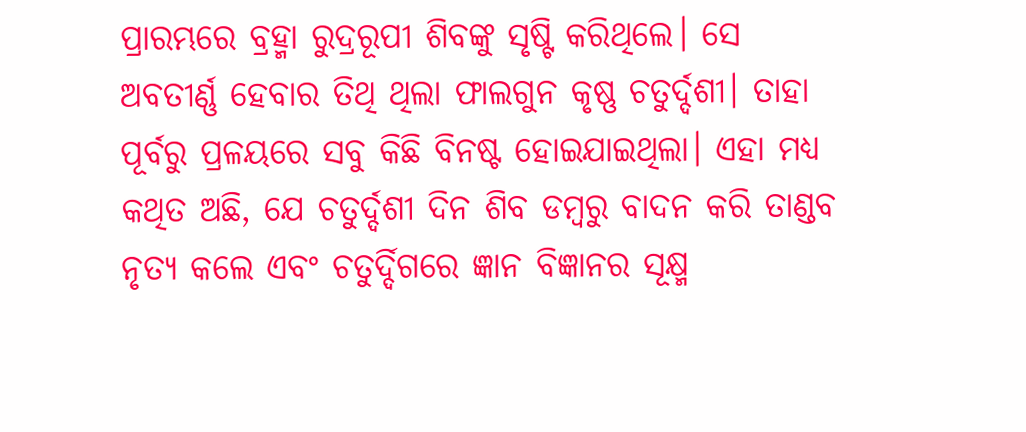ପ୍ରାରମ୍ଭରେ ବ୍ରହ୍ମା ରୁଦ୍ରରୂପୀ ଶିବଙ୍କୁ ସୃଷ୍ଟି କରିଥିଲେ। ସେ ଅବତୀର୍ଣ୍ଣ ହେବାର ତିଥି ଥିଲା ଫାଲଗୁନ କୃଷ୍ଣ ଚତୁର୍ଦ୍ଦଶୀ। ତାହା ପୂର୍ବରୁ ପ୍ରଳୟରେ ସବୁ କିଛି ବିନଷ୍ଟ ହୋଇଯାଇଥିଲା। ଏହା ମଧ୍ୟ କଥିତ ଅଛି, ଯେ ଚତୁର୍ଦ୍ଦଶୀ ଦିନ ଶିବ ଡମ୍ବରୁ ବାଦନ କରି ତାଣ୍ଡବ ନୃତ୍ୟ କଲେ ଏବଂ ଚତୁର୍ଦ୍ଦିଗରେ ଜ୍ଞାନ ବିଜ୍ଞାନର ସୂକ୍ଷ୍ମ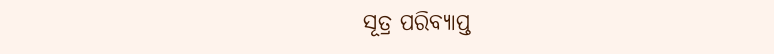ସୂତ୍ର ପରିବ୍ୟାପ୍ତ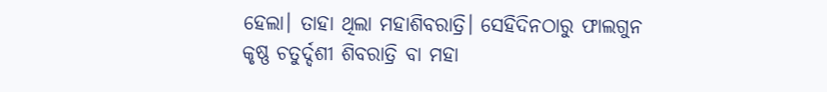ହେଲା। ତାହା ଥିଲା ମହାଶିବରାତ୍ରି। ସେହିଦିନଠାରୁ ଫାଲଗୁନ କୃଷ୍ଣ ଚତୁର୍ଦ୍ଦଶୀ ଶିବରାତ୍ରି ବା ମହା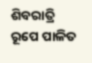ଶିବରାତ୍ରି ରୂପେ ପାଳିତ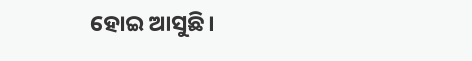ହୋଇ ଆସୁଛି।